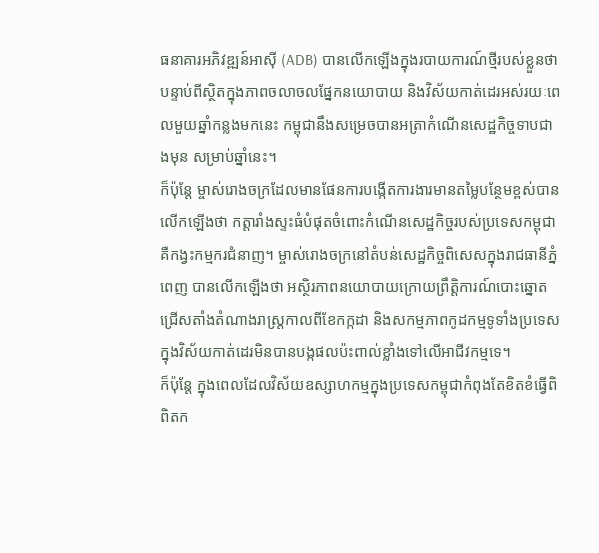ធនាគារអភិវឌ្ឍន៍អាស៊ី (ADB) បានលើកឡើងក្នុងរបាយការណ៍ថ្មីរបស់ខ្លួនថា បន្ទាប់ពីស្ថិតក្នុងភាពចលាចលផ្នែកនយោបាយ និងវិស័យកាត់ដេរអស់រយៈពេលមួយឆ្នាំកន្លងមកនេះ កម្ពុជានឹងសម្រេចបានអត្រាកំណើនសេដ្ឋកិច្ចទាបជាងមុន សម្រាប់ឆ្នាំនេះ។
ក៏ប៉ុន្តែ ម្ចាស់រោងចក្រដែលមានផែនការបង្កើតការងារមានតម្លៃបន្ថែមខ្ពស់បានលើកឡើងថា កត្តារាំងស្ទះធំបំផុតចំពោះកំណើនសេដ្ឋកិច្ចរបស់ប្រទេសកម្ពុជាគឺកង្វះកម្មករជំនាញ។ ម្ចាស់រោងចក្រនៅតំបន់សេដ្ឋកិច្ចពិសេសក្នុងរាជធានីភ្នំពេញ បានលើកឡើងថា អស្ថិរភាពនយោបាយក្រោយព្រឹត្តិការណ៍បោះឆ្នោតជ្រើសតាំងតំណាងរាស្ត្រកាលពីខែកក្កដា និងសកម្មភាពកូដកម្មទូទាំងប្រទេសក្នុងវិស័យកាត់ដេរមិនបានបង្កផលប៉ះពាល់ខ្លាំងទៅលើអាជីវកម្មទេ។
ក៏ប៉ុន្តែ ក្នុងពេលដែលវិស័យឧស្សាហកម្មក្នុងប្រទេសកម្ពុជាកំពុងតែខិតខំធ្វើពិពិតក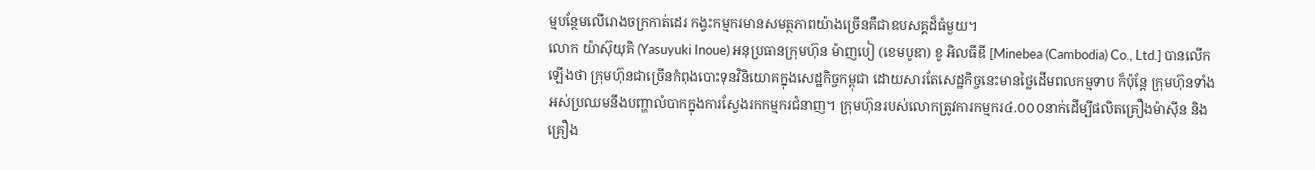ម្មបន្ថែមលើរោងចក្រកាត់ដេរ កង្វះកម្មករមានសមត្ថភាពយ៉ាងច្រើនគឺជាឧបសគ្គដ៏ធំមួយ។
លោក យ៉ាស៊ុយុគិ (Yasuyuki Inoue) អនុប្រធានក្រុមហ៊ុន ម៉ាញបៀ (ខេមបូឌា) ខូ អិលធីឌី [Minebea (Cambodia) Co., Ltd.] បានលើកឡើងថា ក្រុមហ៊ុនជាច្រើនកំពុងបោះទុនវិនិយោគក្នុងសេដ្ឋកិច្ចកម្ពុជា ដោយសារតែសេដ្ឋកិច្ចនេះមានថ្លៃដើមពលកម្មទាប ក៏ប៉ុន្តែ ក្រុមហ៊ុនទាំងអស់ប្រឈមនឹងបញ្ហាលំបាកក្នុងការស្វែងរកកម្មករជំនាញ។ ក្រុមហ៊ុនរបស់លោកត្រូវការកម្មករ៤.០០០នាក់ដើម្បីផលិតគ្រឿងម៉ាស៊ីន និងគ្រឿង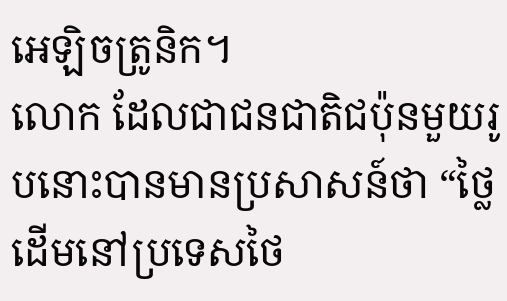អេឡិចត្រូនិក។
លោក ដែលជាជនជាតិជប៉ុនមួយរូបនោះបានមានប្រសាសន៍ថា “ថ្លៃដើមនៅប្រទេសថៃ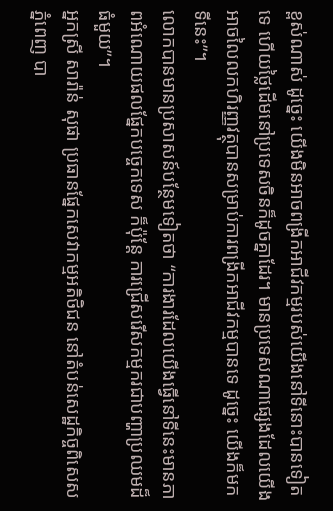ខ្ពស់ណាស់ ដូច្នេះ យើងមិនអាចពង្រីកអាជីវកម្មរបស់យើងនៅទីនោះបានទៀតទេ ហើយថ្លៃដើមនៅប្រទេសចិនក៏ដូចគ្នាដែរ។ មានប្រទេសណាផ្សេងដែលយើងអាចលៃលកហិរញ្ញវត្ថុបានសម្រាប់ការពង្រីកអាជីវកម្មបានទេ ដូច្នេះ យើងក៏មកទីនេះ”។
លោកបានមានប្រសាសន៍បន្ថែមទៀតថា “ការងារដែលយើងធ្វើនៅទីនេះមានភាពអំណោយផលផ្នែកបច្ចេកទេស ក៏ប៉ុន្តែ ការជ្រើសរើសកម្មករជាបញ្ហាប្រឈមដ៏ធំមួយ”។
អ្នកស្រី សារ៉ាន់ សុផា ប្រធានផ្នែកសេវាកម្មអតិថិជន នៅតំបន់សេដ្ឋកិច្ចពិសេសភ្នំពេញ បា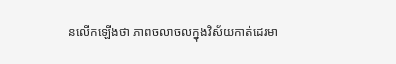នលើកឡើងថា ភាពចលាចលក្នុងវិស័យកាត់ដេរមា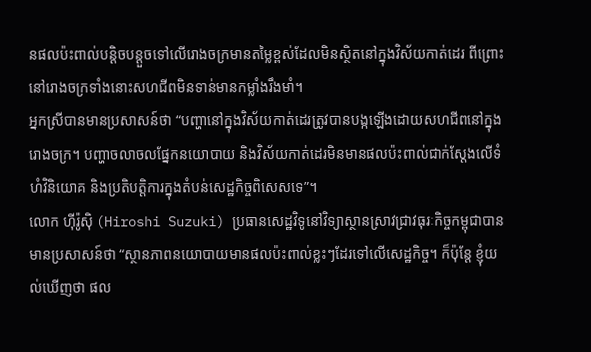នផលប៉ះពាល់បន្តិចបន្តួចទៅលើរោងចក្រមានតម្លៃខ្ពស់ដែលមិនស្ថិតនៅក្នុងវិស័យកាត់ដេរ ពីព្រោះនៅរោងចក្រទាំងនោះសហជីពមិនទាន់មានកម្លាំងរឹងមាំ។
អ្នកស្រីបានមានប្រសាសន៍ថា “បញ្ហានៅក្នុងវិស័យកាត់ដេរត្រូវបានបង្កឡើងដោយសហជីពនៅក្នុងរោងចក្រ។ បញ្ហាចលាចលផ្នែកនយោបាយ និងវិស័យកាត់ដេរមិនមានផលប៉ះពាល់ជាក់ស្តែងលើទំហំវិនិយោគ និងប្រតិបត្តិការក្នុងតំបន់សេដ្ឋកិច្ចពិសេសទេ”។
លោក ហ៊ីរ៉ូស៊ិ (Hiroshi Suzuki) ប្រធានសេដ្ឋវិទូនៅវិទ្យាស្ថានស្រាវជ្រាវធុរៈកិច្ចកម្ពុជាបានមានប្រសាសន៍ថា “ស្ថានភាពនយោបាយមានផលប៉ះពាល់ខ្លះៗដែរទៅលើសេដ្ឋកិច្ច។ ក៏ប៉ុន្តែ ខ្ញុំយល់ឃើញថា ផល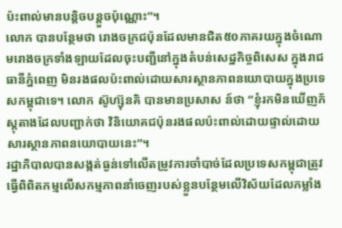ប៉ះពាល់មានបន្តិចបន្តួចប៉ុណ្ណោះ”។
លោក បានបន្ថែមថា រោងចក្រជប៉ុនដែលមានជិត៥០ភាគរយក្នុងចំណោមរោងចក្រទាំងឡាយដែលចុះបញ្ជីនៅក្នុងតំបន់សេដ្ឋកិច្ចពិសេស ក្នុងរាជធានីភ្នំពេញ មិនរងផលប៉ះពាល់ដោយសារស្ថានភាពនយោបាយក្នុងប្រទេសកម្ពុជាទេ។ លោក ស៊ូហ្ស៊ុនគិ បានមានប្រសាស ន៍ថា “ខ្ញុំរកមិនឃើញភ័ស្តុតាងដែលបញ្ជាក់ថា វិនិយោគជប៉ុនរងផលប៉ះពាល់ដោយផ្ទាល់ដោយសារស្ថានភាពនយោបាយនេះ”។
រដ្ឋាភិបាលបានសង្កត់ធ្ងន់ទៅលើតម្រូវការចាំបាច់ដែលប្រទេសកម្ពុជាត្រូវធ្វើពិពិតកម្មលើសកម្មភាពនាំចេញរបស់ខ្លួនបន្ថែមលើវិស័យដែលកម្លាំង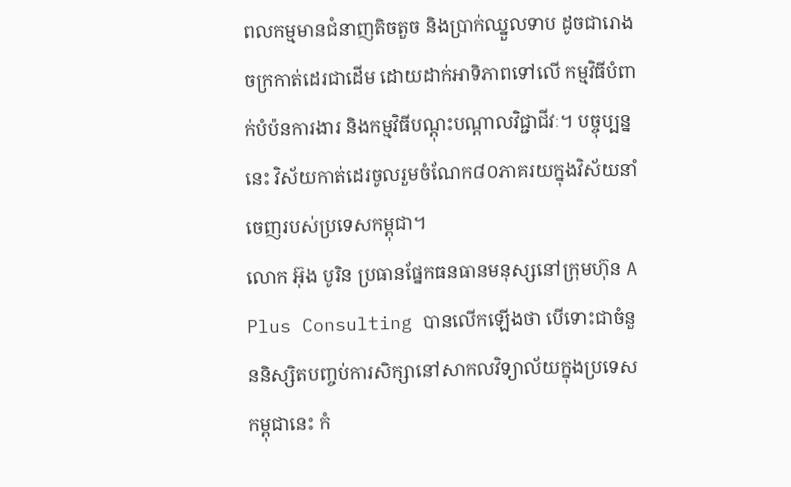ពលកម្មមានជំនាញតិចតួច និងប្រាក់ឈ្នួលទាប ដូចជារោងចក្រកាត់ដេរជាដើម ដោយដាក់អាទិភាពទៅលើ កម្មវិធីបំពាក់បំប៉នការងារ និងកម្មវិធីបណ្តុះបណ្តាលវិជ្ជាជីវៈ។ បច្ចុប្បន្ននេះ វិស័យកាត់ដេរចូលរួមចំណែក៨០ភាគរយក្នុងវិស័យនាំចេញរបស់ប្រទេសកម្ពុជា។
លោក អ៊ុង បូរិន ប្រធានផ្នែកធនធានមនុស្សនៅក្រុមហ៊ុន A Plus Consulting បានលើកឡើងថា បើទោះជាចំនួននិស្សិតបញ្ចប់ការសិក្សានៅសាកលវិទ្យាល័យក្នុងប្រទេសកម្ពុជានេះ កំ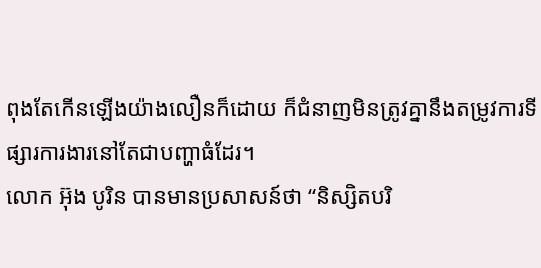ពុងតែកើនឡើងយ៉ាងលឿនក៏ដោយ ក៏ជំនាញមិនត្រូវគ្នានឹងតម្រូវការទីផ្សារការងារនៅតែជាបញ្ហាធំដែរ។
លោក អ៊ុង បូរិន បានមានប្រសាសន៍ថា “និស្សិតបរិ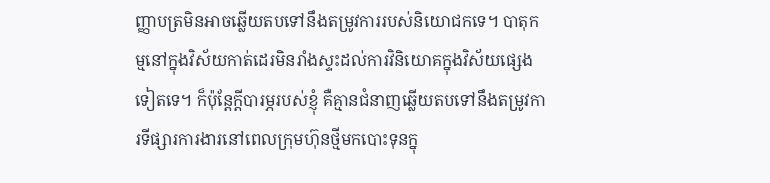ញ្ញាបត្រមិនអាចឆ្លើយតបទៅនឹងតម្រូវការរបស់និយោជកទេ។ បាតុកម្មនៅក្នុងវិស័យកាត់ដេរមិនរាំងស្ទះដល់ការវិនិយោគក្នុងវិស័យផ្សេងទៀតទេ។ ក៏ប៉ុន្តែក្តីបារម្ភរបស់ខ្ញុំ គឺគ្មានជំនាញឆ្លើយតបទៅនឹងតម្រូវការទីផ្សារការងារនៅពេលក្រុមហ៊ុនថ្មីមកបោះទុនក្នុ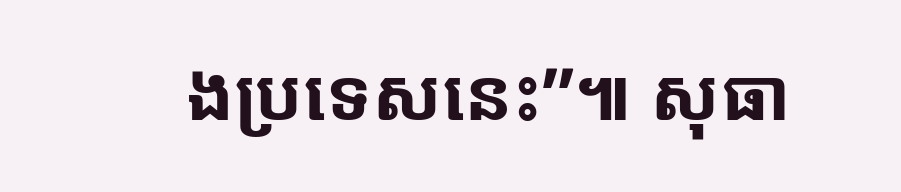ងប្រទេសនេះ”៕ សុធា